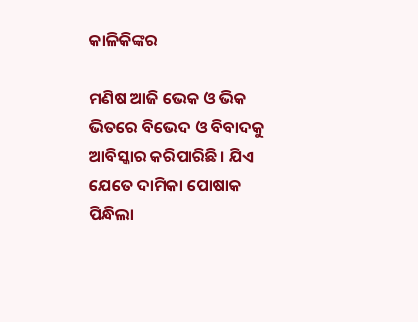କାଳିକିଙ୍କର

ମଣିଷ ଆଜି ଭେକ ଓ ଭିକ ଭିତରେ ବିଭେଦ ଓ ବିବାଦକୁ ଆବିସ୍କାର କରିପାରିଛି। ଯିଏ ଯେତେ ଦାମିକା ପୋଷାକ ପିନ୍ଧିଲା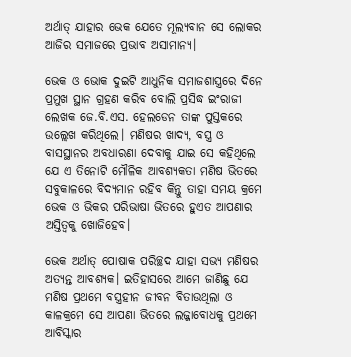ଅର୍ଥାତ୍ ଯାହାର ଭେକ ଯେତେ ମୂଲ୍ୟବାନ ସେ ଲୋକର ଆଜିର ସମାଜରେ ପ୍ରଭାବ ଅସାମାନ୍ୟ।

ଭେକ ଓ ଭୋକ ଦୁଇଟି ଆଧୁନିକ ସମାଜଶାସ୍ତ୍ରରେ ଦିନେ ପ୍ରମୁଖ ସ୍ଥାନ ଗ୍ରହଣ କରିବ ବୋଲି ପ୍ରସିଦ୍ଧ ଇଂରାଜୀ ଲେଖକ ଜେ.ବି.ଏସ. ହେଲଡେନ ତାଙ୍କ ପୁସ୍ତକରେ ଉଲ୍ଲେଖ କରିଥିଲେ। ମଣିଷର ଖାଦ୍ୟ, ବସ୍ତ୍ର ଓ ବାସସ୍ଥାନର ଅବଧାରଣା ଦେବାକୁ ଯାଇ ସେ କହିଥିଲେ ଯେ ଏ ତିନୋଟି ମୌଳିକ ଆବଶ୍ୟକତା ମଣିଷ ଭିତରେ ସବୁକାଳରେ ବିଦ୍ୟମାନ ରହିବ କିନ୍ତୁ ତାହା ସମୟ କ୍ରମେ ଭେକ ଓ ଭିକର ପରିଭାଷା ଭିତରେ ହୁଏତ ଆପଣାର ଅସ୍ତିତ୍ୱକୁ ଖୋଜିହେବ।

ଭେକ ଅର୍ଥାତ୍ ପୋଷାକ ପରିଚ୍ଛଦ ଯାହା ସଭ୍ୟ ମଣିଷର ଅତ୍ୟନ୍ତ ଆବଶ୍ୟକ। ଇତିହାସରେ ଆମେ ଜାଣିଛୁ ଯେ ମଣିଷ ପ୍ରଥମେ ବସ୍ତ୍ରହୀନ ଜୀବନ ବିତାଉଥିଲା ଓ କାଳକ୍ରମେ ସେ ଆପଣା ଭିତରେ ଲଜ୍ଜାବୋଧକୁ ପ୍ରଥମେ ଆବିସ୍କାର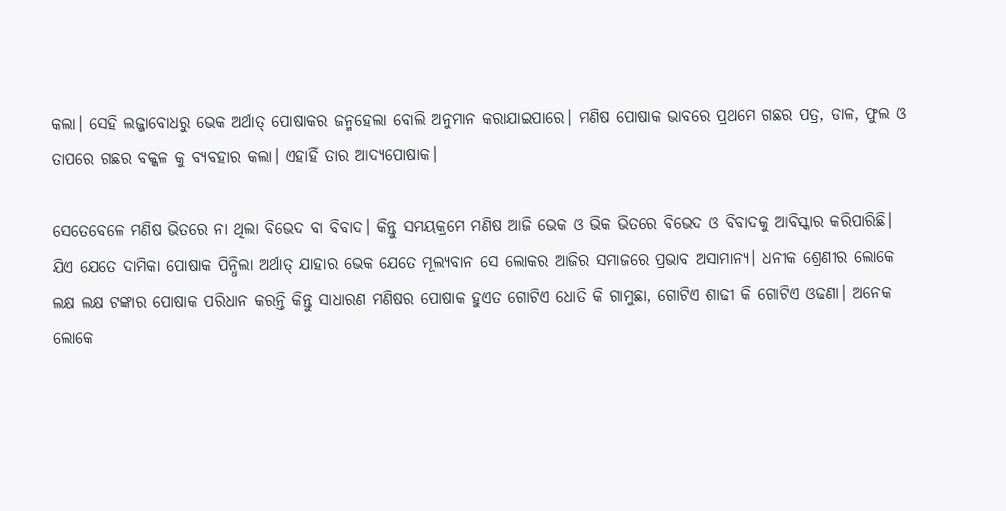କଲା। ସେହି ଲଜ୍ଜାବୋଧରୁ ଭେକ ଅର୍ଥାତ୍ ପୋଷାକର ଜନ୍ମହେଲା ବୋଲି ଅନୁମାନ କରାଯାଇପାରେ। ମଣିଷ ପୋଷାକ ଭାବରେ ପ୍ରଥମେ ଗଛର ପତ୍ର, ଡାଳ, ଫୁଲ ଓ ତାପରେ ଗଛର ବକ୍କଳ କୁ ବ୍ୟବହାର କଲା। ଏହାହିଁ ତାର ଆଦ୍ୟପୋଷାକ।

ସେତେବେଳେ ମଣିଷ ଭିତରେ ନା ଥିଲା ବିଭେଦ ବା ବିବାଦ। କିନ୍ତୁ ସମୟକ୍ରମେ ମଣିଷ ଆଜି ଭେକ ଓ ଭିକ ଭିତରେ ବିଭେଦ ଓ ବିବାଦକୁ ଆବିସ୍କାର କରିପାରିଛି। ଯିଏ ଯେତେ ଦାମିକା ପୋଷାକ ପିନ୍ଧିଲା ଅର୍ଥାତ୍ ଯାହାର ଭେକ ଯେତେ ମୂଲ୍ୟବାନ ସେ ଲୋକର ଆଜିର ସମାଜରେ ପ୍ରଭାବ ଅସାମାନ୍ୟ। ଧନୀକ ଶ୍ରେଣୀର ଲୋକେ ଲକ୍ଷ ଲକ୍ଷ ଟଙ୍କାର ପୋଷାକ ପରିଧାନ କରନ୍ତି କିନ୍ତୁ ସାଧାରଣ ମଣିଷର ପୋଷାକ ହୁଏତ ଗୋଟିଏ ଧୋତି କି ଗାମୁଛା, ଗୋଟିଏ ଶାଢୀ କି ଗୋଟିଏ ଓଢଣା। ଅନେକ ଲୋକେ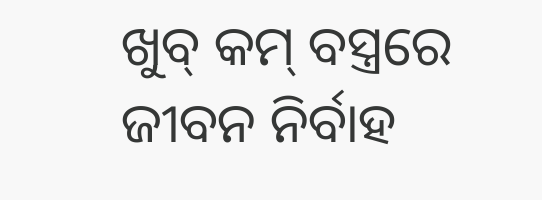ଖୁବ୍ କମ୍ ବସ୍ତ୍ରରେ ଜୀବନ ନିର୍ବାହ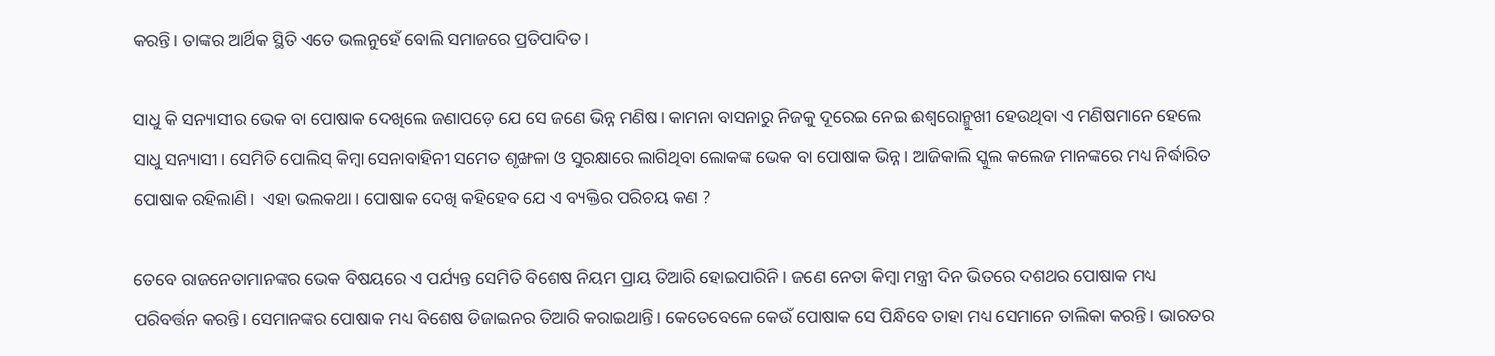କରନ୍ତି। ତାଙ୍କର ଆର୍ଥିକ ସ୍ଥିତି ଏତେ ଭଲନୁହେଁ ବୋଲି ସମାଜରେ ପ୍ରତିପାଦିତ।

ସାଧୁ କି ସନ୍ୟାସୀର ଭେକ ବା ପୋଷାକ ଦେଖିଲେ ଜଣାପଡ଼େ ଯେ ସେ ଜଣେ ଭିନ୍ନ ମଣିଷ। କାମନା ବାସନାରୁ ନିଜକୁ ଦୂରେଇ ନେଇ ଈଶ୍ୱରୋନ୍ମୁଖୀ ହେଉଥିବା ଏ ମଣିଷମାନେ ହେଲେ ସାଧୁ ସନ୍ୟାସୀ। ସେମିତି ପୋଲିସ୍ କିମ୍ବା ସେନାବାହିନୀ ସମେତ ଶୃଙ୍ଖଳା ଓ ସୁରକ୍ଷାରେ ଲାଗିଥିବା ଲୋକଙ୍କ ଭେକ ବା ପୋଷାକ ଭିନ୍ନ। ଆଜିକାଲି ସ୍କୁଲ କଲେଜ ମାନଙ୍କରେ ମଧ୍ୟ ନିର୍ଦ୍ଧାରିତ ପୋଷାକ ରହିଲାଣି।  ଏହା ଭଲକଥା। ପୋଷାକ ଦେଖି କହିହେବ ଯେ ଏ ବ୍ୟକ୍ତିର ପରିଚୟ କଣ ?

ତେବେ ରାଜନେତାମାନଙ୍କର ଭେକ ବିଷୟରେ ଏ ପର୍ଯ୍ୟନ୍ତ ସେମିତି ବିଶେଷ ନିୟମ ପ୍ରାୟ ତିଆରି ହୋଇପାରିନି। ଜଣେ ନେତା କିମ୍ବା ମନ୍ତ୍ରୀ ଦିନ ଭିତରେ ଦଶଥର ପୋଷାକ ମଧ୍ୟ ପରିବର୍ତ୍ତନ କରନ୍ତି। ସେମାନଙ୍କର ପୋଷାକ ମଧ୍ୟ ବିଶେଷ ଡିଜାଇନର ତିଆରି କରାଇଥାନ୍ତି। କେତେବେଳେ କେଉଁ ପୋଷାକ ସେ ପିନ୍ଧିବେ ତାହା ମଧ୍ୟ ସେମାନେ ତାଲିକା କରନ୍ତି। ଭାରତର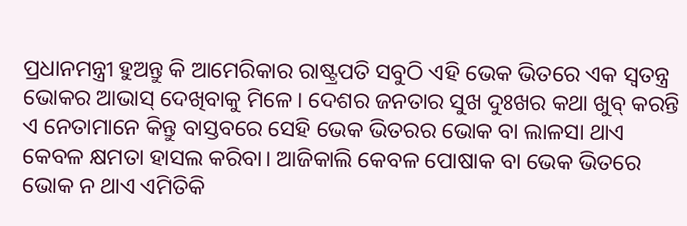ପ୍ରଧାନମନ୍ତ୍ରୀ ହୁଅନ୍ତୁ କି ଆମେରିକାର ରାଷ୍ଟ୍ରପତି ସବୁଠି ଏହି ଭେକ ଭିତରେ ଏକ ସ୍ୱତନ୍ତ୍ର ଭୋକର ଆଭାସ୍ ଦେଖିବାକୁ ମିଳେ। ଦେଶର ଜନତାର ସୁଖ ଦୁଃଖର କଥା ଖୁବ୍ କରନ୍ତି ଏ ନେତାମାନେ କିନ୍ତୁ ବାସ୍ତବରେ ସେହି ଭେକ ଭିତରର ଭୋକ ବା ଲାଳସା ଥାଏ କେବଳ କ୍ଷମତା ହାସଲ କରିବା। ଆଜିକାଲି କେବଳ ପୋଷାକ ବା ଭେକ ଭିତରେ ଭୋକ ନ ଥାଏ ଏମିତିକି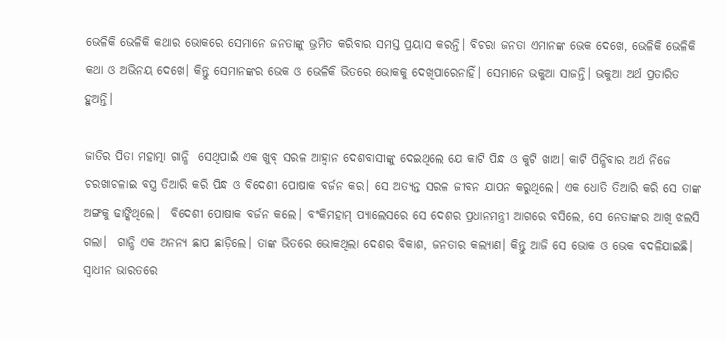ଭେଳିକି ଭେଳିକି କଥାର ଭୋକରେ ସେମାନେ ଜନତାଙ୍କୁ ଭ୍ରମିତ କରିବାର ସମସ୍ତ ପ୍ରୟାସ କରନ୍ତି। ବିଚରା ଜନତା ଏମାନଙ୍କ ଭେକ ଦେଖେ, ଭେଳିକି ଭେଳିକି କଥା ଓ ଅଭିନୟ ଦେଖେ। କିନ୍ତୁ ସେମାନଙ୍କର ଭେକ ଓ ଭେଳିକି ଭିତରେ ଭୋକକୁ ଦେଖିପାରେନାହିଁ। ସେମାନେ ଭକୁଆ ସାଜନ୍ତି। ଭକୁଆ ଅର୍ଥ ପ୍ରତାରିତ ହୁଅନ୍ତି।

ଜାତିର ପିତା ମହାତ୍ମା ଗାନ୍ଧି  ସେଥିପାଇଁ ଏକ ଖୁବ୍ ସରଳ ଆହ୍ୱାନ ଦେଶବାସୀଙ୍କୁ ଦେଇଥିଲେ ଯେ କାଟି ପିନ୍ଧ ଓ କୁଟି ଖାଅ। କାଟି ପିନ୍ଧିବାର ଅର୍ଥ ନିଜେ ଚରଖାଚଳାଇ ବସ୍ତ୍ର ତିଆରି କରି ପିନ୍ଧ ଓ ବିଦେଶୀ ପୋଷାକ ବର୍ଜନ କର। ସେ ଅତ୍ୟନ୍ତ ସରଳ ଜୀବନ ଯାପନ କରୁଥିଲେ। ଏକ ଧୋତି ତିଆରି କରି ସେ ତାଙ୍କ ଅଙ୍ଗକୁ ଢାଙ୍କିଥିଲେ।  ବିଦେଶୀ ପୋଷାକ ବର୍ଜନ କଲେ। ବଂକିମହାମ୍ ପ୍ୟାଲେସରେ ସେ ଦେଶର ପ୍ରଧାନମନ୍ତ୍ରୀ ଆଗରେ ବସିଲେ, ସେ ନେତାଙ୍କର ଆଖି ଝଲସି ଗଲା।  ଗାନ୍ଧି ଏକ ଅନନ୍ୟ ଛାପ ଛାଡ଼ିଲେ। ତାଙ୍କ ଭିତରେ ଭୋକଥିଲା ଦେଶର ବିକାଶ, ଜନତାର କଲ୍ୟାଣ। କିନ୍ତୁ ଆଜି ସେ ଭୋକ ଓ ଭେକ ବଦଳିଯାଇଛି। ସ୍ୱାଧୀନ ଭାରତରେ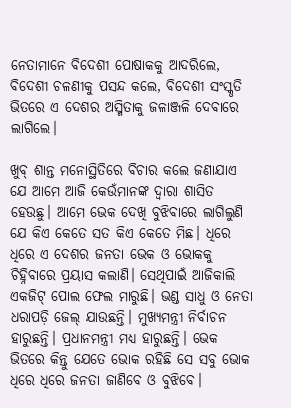ନେତାମାନେ ବିଦେଶୀ ପୋଷାକକୁ ଆଦରିଲେ, ବିଦେଶୀ ଚଳଣୀକୁ ପସନ୍ଦ କଲେ, ବିଦେଶୀ ସଂସ୍କୃତି ଭିତରେ ଏ ଦେଶର ଅସ୍ମିତାକୁ ଜଳାଞ୍ଜଳି ଦେବାରେ ଲାଗିଲେ।

ଖୁବ୍ ଶାନ୍ତ ମନୋସ୍ଥିତିରେ ବିଚାର କଲେ ଜଣାଯାଏ ଯେ ଆମେ ଆଜି କେଉଁମାନଙ୍କ ଦ୍ୱାରା ଶାସିତ ହେଉଛୁ। ଆମେ ଭେକ ଦେଖି ବୁଝିବାରେ ଲାଗିଲୁଣି ଯେ କିଏ କେତେ ସତ କିଏ କେତେ ମିଛ। ଧିରେ ଧିରେ ଏ ଦେଶର ଜନତା ଭେକ ଓ ଭୋକକୁ ଚିହ୍ନିବାରେ ପ୍ରୟାସ କଲାଣି। ସେଥିପାଇଁ ଆଜିକାଲି ଏକଜିଟ୍ ପୋଲ ଫେଲ ମାରୁଛି। ଭଣ୍ଡ ସାଧୁ ଓ ନେତା ଧରାପଡ଼ି ଜେଲ୍ ଯାଉଛନ୍ତି। ମୁଖ୍ୟମନ୍ତ୍ରୀ ନିର୍ବାଚନ ହାରୁଛନ୍ତି। ପ୍ରଧାନମନ୍ତ୍ରୀ ମଧ୍ୟ ହାରୁଛନ୍ତି। ଭେକ ଭିତରେ କିନ୍ତୁ ଯେତେ ଭୋକ ରହିଛି ସେ ସବୁ ଭୋକ ଧିରେ ଧିରେ ଜନତା ଜାଣିବେ ଓ ବୁଝିବେ।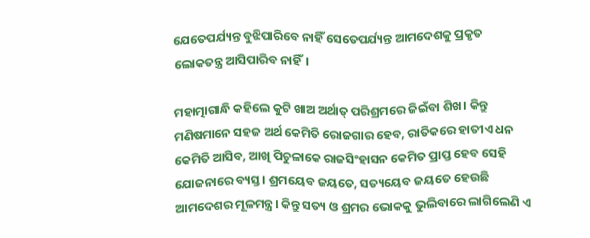ଯେତେପର୍ଯ୍ୟନ୍ତ ବୁଝିପାରିବେ ନାହିଁ ସେତେପର୍ଯ୍ୟନ୍ତ ଆମଦେଶକୁ ପ୍ରକୃତ ଲୋକତନ୍ତ୍ର ଆସିପାରିବ ନାହିଁ।

ମହାତ୍ମାଗାନ୍ଧି କହିଲେ କୁଟି ଖାଅ ଅର୍ଥାତ୍ ପରିଶ୍ରମରେ ଜିଇଁବା ଶିଖ। କିନ୍ତୁ ମଣିଷମାନେ ସହଜ ଅର୍ଥ କେମିତି ରୋଜଗାର ହେବ, ରାତିକରେ ହାତୀଏ ଧନ କେମିତି ଆସିବ, ଆଖି ପିଚୁଳାକେ ରାଜସିଂହାସନ କେମିତ ପ୍ରାପ୍ତ ହେବ ସେହି ଯୋଜନାରେ ବ୍ୟସ୍ତ। ଶ୍ରମୟେବ ଜୟତେ, ସତ୍ୟୟେବ ଜୟତେ ହେଉଛି ଆମଦେଶର ମୂଳମନ୍ତ୍ର। କିନ୍ତୁ ସତ୍ୟ ଓ ଶ୍ରମର ଭୋକକୁ ଭୁଲିବାରେ ଲାଗିଲେଣି ଏ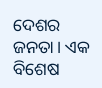ଦେଶର ଜନତା। ଏକ ବିଶେଷ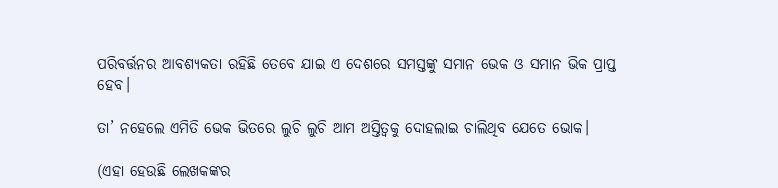ପରିବର୍ତ୍ତନର ଆବଶ୍ୟକତା ରହିଛି ତେବେ ଯାଇ ଏ ଦେଶରେ ସମସ୍ତଙ୍କୁ ସମାନ ଭେକ ଓ ସମାନ ଭିକ ପ୍ରାପ୍ତ ହେବ।

ତା’ ନହେଲେ ଏମିତି ଭେକ ଭିତରେ ଲୁଚି ଲୁଚି ଆମ ଅସ୍ତିତ୍ୱକୁ ଦୋହଲାଇ ଚାଲିଥିବ ଯେତେ ଭୋକ।

(ଏହା ହେଉଛି ଲେଖକଙ୍କର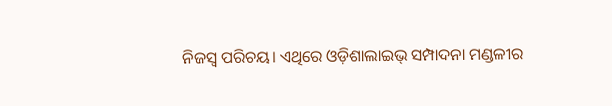ନିଜସ୍ୱ ପରିଚୟ। ଏଥିରେ ଓଡ଼ିଶାଲାଇଭ୍ ସମ୍ପାଦନା ମଣ୍ଡଳୀର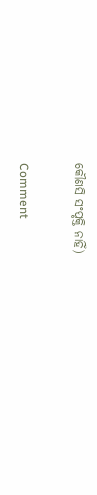କୌଣସି ସଂପୃକ୍ତି ନାହିଁ)

Comment